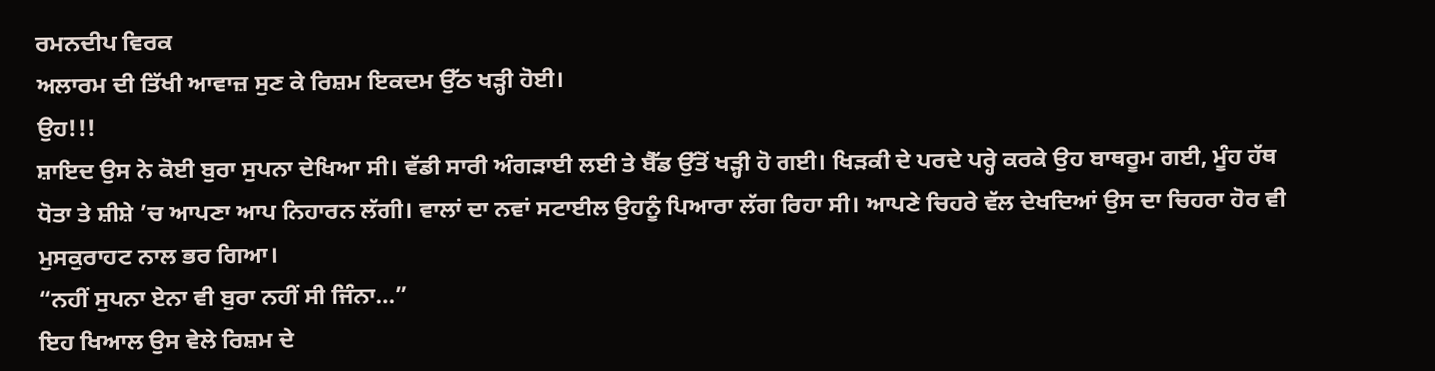ਰਮਨਦੀਪ ਵਿਰਕ
ਅਲਾਰਮ ਦੀ ਤਿੱਖੀ ਆਵਾਜ਼ ਸੁਣ ਕੇ ਰਿਸ਼ਮ ਇਕਦਮ ਉੱਠ ਖੜ੍ਹੀ ਹੋਈ।
ਉਹ!!!
ਸ਼ਾਇਦ ਉਸ ਨੇ ਕੋਈ ਬੁਰਾ ਸੁਪਨਾ ਦੇਖਿਆ ਸੀ। ਵੱਡੀ ਸਾਰੀ ਅੰਗੜਾਈ ਲਈ ਤੇ ਬੈੱਡ ਉੱਤੋਂ ਖੜ੍ਹੀ ਹੋ ਗਈ। ਖਿੜਕੀ ਦੇ ਪਰਦੇ ਪਰ੍ਹੇ ਕਰਕੇ ਉਹ ਬਾਥਰੂਮ ਗਈ, ਮੂੰਹ ਹੱਥ ਧੋਤਾ ਤੇ ਸ਼ੀਸ਼ੇ ’ਚ ਆਪਣਾ ਆਪ ਨਿਹਾਰਨ ਲੱਗੀ। ਵਾਲਾਂ ਦਾ ਨਵਾਂ ਸਟਾਈਲ ਉਹਨੂੰ ਪਿਆਰਾ ਲੱਗ ਰਿਹਾ ਸੀ। ਆਪਣੇ ਚਿਹਰੇ ਵੱਲ ਦੇਖਦਿਆਂ ਉਸ ਦਾ ਚਿਹਰਾ ਹੋਰ ਵੀ ਮੁਸਕੁਰਾਹਟ ਨਾਲ ਭਰ ਗਿਆ।
“ਨਹੀਂ ਸੁਪਨਾ ਏਨਾ ਵੀ ਬੁਰਾ ਨਹੀਂ ਸੀ ਜਿੰਨਾ…”
ਇਹ ਖਿਆਲ ਉਸ ਵੇਲੇ ਰਿਸ਼ਮ ਦੇ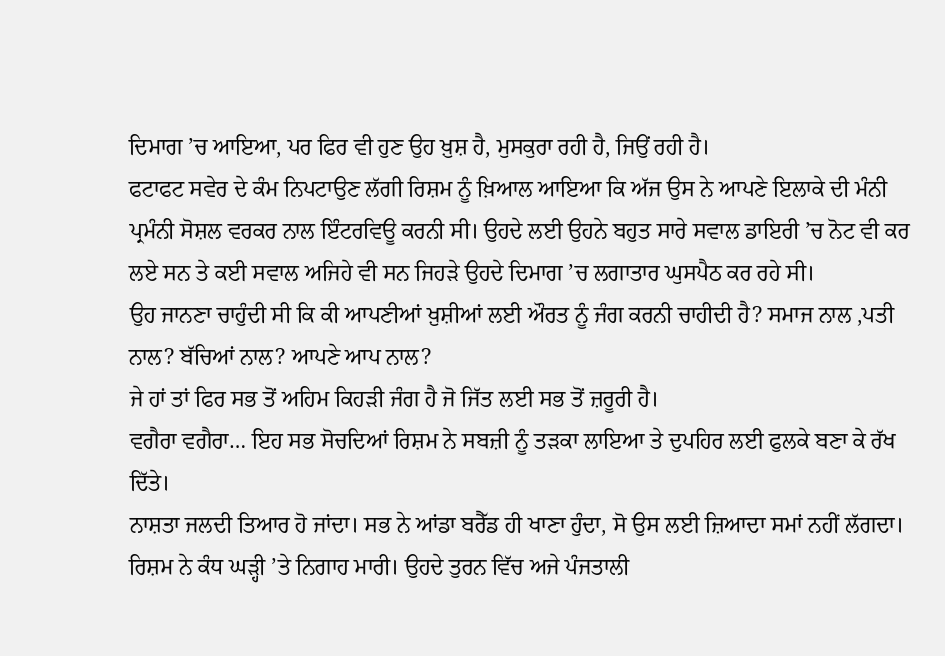ਦਿਮਾਗ ’ਚ ਆਇਆ, ਪਰ ਫਿਰ ਵੀ ਹੁਣ ਉਹ ਖ਼ੁਸ਼ ਹੈ, ਮੁਸਕੁਰਾ ਰਹੀ ਹੈ, ਜਿਉਂ ਰਹੀ ਹੈ।
ਫਟਾਫਟ ਸਵੇਰ ਦੇ ਕੰਮ ਨਿਪਟਾਉਣ ਲੱਗੀ ਰਿਸ਼ਮ ਨੂੰ ਖ਼ਿਆਲ ਆਇਆ ਕਿ ਅੱਜ ਉਸ ਨੇ ਆਪਣੇ ਇਲਾਕੇ ਦੀ ਮੰਨੀ ਪ੍ਰਮੰਨੀ ਸੋਸ਼ਲ ਵਰਕਰ ਨਾਲ ਇੰਟਰਵਿਊ ਕਰਨੀ ਸੀ। ਉਹਦੇ ਲਈ ਉਹਨੇ ਬਹੁਤ ਸਾਰੇ ਸਵਾਲ ਡਾਇਰੀ ’ਚ ਨੋਟ ਵੀ ਕਰ ਲਏ ਸਨ ਤੇ ਕਈ ਸਵਾਲ ਅਜਿਹੇ ਵੀ ਸਨ ਜਿਹੜੇ ਉਹਦੇ ਦਿਮਾਗ ’ਚ ਲਗਾਤਾਰ ਘੁਸਪੈਠ ਕਰ ਰਹੇ ਸੀ।
ਉਹ ਜਾਨਣਾ ਚਾਹੁੰਦੀ ਸੀ ਕਿ ਕੀ ਆਪਣੀਆਂ ਖ਼ੁਸ਼ੀਆਂ ਲਈ ਔਰਤ ਨੂੰ ਜੰਗ ਕਰਨੀ ਚਾਹੀਦੀ ਹੈ? ਸਮਾਜ ਨਾਲ ,ਪਤੀ ਨਾਲ? ਬੱਚਿਆਂ ਨਾਲ? ਆਪਣੇ ਆਪ ਨਾਲ?
ਜੇ ਹਾਂ ਤਾਂ ਫਿਰ ਸਭ ਤੋਂ ਅਹਿਮ ਕਿਹੜੀ ਜੰਗ ਹੈ ਜੋ ਜਿੱਤ ਲਈ ਸਭ ਤੋਂ ਜ਼ਰੂਰੀ ਹੈ।
ਵਗੈਰਾ ਵਗੈਰਾ… ਇਹ ਸਭ ਸੋਚਦਿਆਂ ਰਿਸ਼ਮ ਨੇ ਸਬਜ਼ੀ ਨੂੰ ਤੜਕਾ ਲਾਇਆ ਤੇ ਦੁਪਹਿਰ ਲਈ ਫੁਲਕੇ ਬਣਾ ਕੇ ਰੱਖ ਦਿੱਤੇ।
ਨਾਸ਼ਤਾ ਜਲਦੀ ਤਿਆਰ ਹੋ ਜਾਂਦਾ। ਸਭ ਨੇ ਆਂਡਾ ਬਰੈੱਡ ਹੀ ਖਾਣਾ ਹੁੰਦਾ, ਸੋ ਉਸ ਲਈ ਜ਼ਿਆਦਾ ਸਮਾਂ ਨਹੀਂ ਲੱਗਦਾ।
ਰਿਸ਼ਮ ਨੇ ਕੰਧ ਘੜ੍ਹੀ ’ਤੇ ਨਿਗਾਹ ਮਾਰੀ। ਉਹਦੇ ਤੁਰਨ ਵਿੱਚ ਅਜੇ ਪੰਜਤਾਲੀ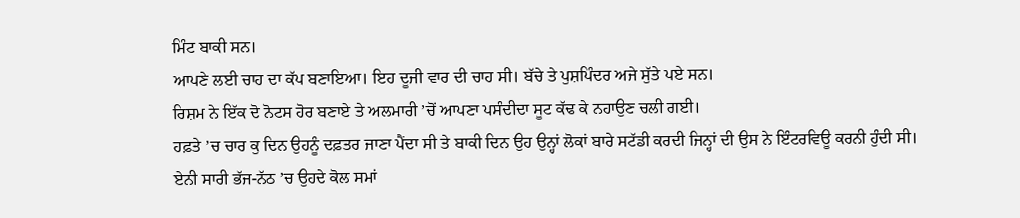ਮਿੰਟ ਬਾਕੀ ਸਨ।
ਆਪਣੇ ਲਈ ਚਾਹ ਦਾ ਕੱਪ ਬਣਾਇਆ। ਇਹ ਦੂਜੀ ਵਾਰ ਦੀ ਚਾਹ ਸੀ। ਬੱਚੇ ਤੇ ਪੁਸ਼ਪਿੰਦਰ ਅਜੇ ਸੁੱਤੇ ਪਏ ਸਨ।
ਰਿਸ਼ਮ ਨੇ ਇੱਕ ਦੋ ਨੋਟਸ ਹੋਰ ਬਣਾਏ ਤੇ ਅਲਮਾਰੀ ’ਚੋਂ ਆਪਣਾ ਪਸੰਦੀਦਾ ਸੂਟ ਕੱਢ ਕੇ ਨਹਾਉਣ ਚਲੀ ਗਈ।
ਹਫ਼ਤੇ ’ਚ ਚਾਰ ਕੁ ਦਿਨ ਉਹਨੂੰ ਦਫ਼ਤਰ ਜਾਣਾ ਪੈਂਦਾ ਸੀ ਤੇ ਬਾਕੀ ਦਿਨ ਉਹ ਉਨ੍ਹਾਂ ਲੋਕਾਂ ਬਾਰੇ ਸਟੱਡੀ ਕਰਦੀ ਜਿਨ੍ਹਾਂ ਦੀ ਉਸ ਨੇ ਇੰਟਰਵਿਊ ਕਰਨੀ ਹੁੰਦੀ ਸੀ।
ਏਨੀ ਸਾਰੀ ਭੱਜ-ਨੱਠ ’ਚ ਉਹਦੇ ਕੋਲ ਸਮਾਂ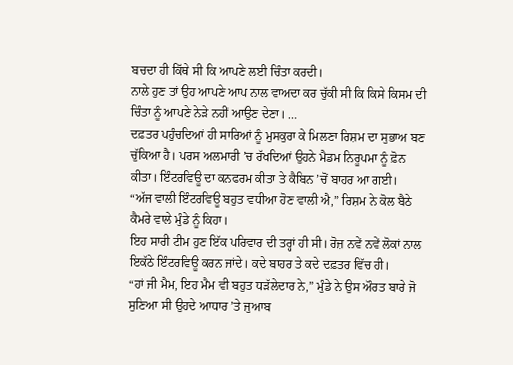ਬਚਦਾ ਹੀ ਕਿੱਥੇ ਸੀ ਕਿ ਆਪਣੇ ਲਈ ਚਿੰਤਾ ਕਰਦੀ।
ਨਾਲੇ ਹੁਣ ਤਾਂ ਉਹ ਆਪਣੇ ਆਪ ਨਾਲ ਵਾਅਦਾ ਕਰ ਚੁੱਕੀ ਸੀ ਕਿ ਕਿਸੇ ਕਿਸਮ ਦੀ ਚਿੰਤਾ ਨੂੰ ਆਪਣੇ ਨੇੜੇ ਨਹੀਂ ਆਉਣ ਦੇਣਾ। …
ਦਫ਼ਤਰ ਪਹੁੰਚਦਿਆਂ ਹੀ ਸਾਰਿਆਂ ਨੂੰ ਮੁਸਕੁਰਾ ਕੇ ਮਿਲਣਾ ਰਿਸ਼ਮ ਦਾ ਸੁਭਾਅ ਬਣ ਚੁੱਕਿਆ ਹੈ। ਪਰਸ ਅਲਮਾਰੀ ’ਚ ਰੱਖਦਿਆਂ ਉਹਨੇ ਮੈਡਮ ਨਿਰੂਪਮਾ ਨੂੰ ਫ਼ੋਨ ਕੀਤਾ। ਇੰਟਰਵਿਊ ਦਾ ਕਨਫਰਮ ਕੀਤਾ ਤੇ ਕੈਬਿਨ ’ਚੋਂ ਬਾਹਰ ਆ ਗਈ।
“ਅੱਜ ਵਾਲੀ ਇੰਟਰਵਿਊ ਬਹੁਤ ਵਧੀਆ ਹੋਣ ਵਾਲੀ ਐ,” ਰਿਸ਼ਮ ਨੇ ਕੋਲ ਬੈਠੇ ਕੈਮਰੇ ਵਾਲੇ ਮੁੰਡੇ ਨੂੰ ਕਿਹਾ।
ਇਹ ਸਾਰੀ ਟੀਮ ਹੁਣ ਇੱਕ ਪਰਿਵਾਰ ਦੀ ਤਰ੍ਹਾਂ ਹੀ ਸੀ। ਰੋਜ਼ ਨਵੇਂ ਨਵੇਂ ਲੋਕਾਂ ਨਾਲ ਇਕੱਠੇ ਇੰਟਰਵਿਊ ਕਰਨ ਜਾਂਦੇ। ਕਦੇ ਬਾਹਰ ਤੇ ਕਦੇ ਦਫ਼ਤਰ ਵਿੱਚ ਹੀ।
“ਹਾਂ ਜੀ ਮੈਮ, ਇਹ ਮੈਮ ਵੀ ਬਹੁਤ ਧੜੱਲੇਦਾਰ ਨੇ,” ਮੁੰਡੇ ਨੇ ਉਸ ਔਰਤ ਬਾਰੇ ਜੋ ਸੁਣਿਆ ਸੀ ਉਹਦੇ ਆਧਾਰ ’ਤੇ ਜੁਆਬ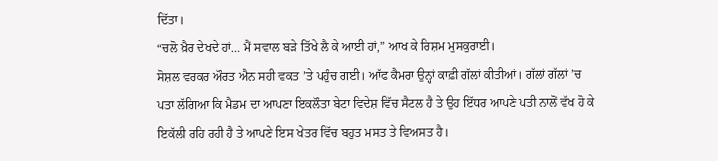ਦਿੱਤਾ।
“ਚਲੋ ਖ਼ੈਰ ਦੇਖਦੇ ਹਾਂ… ਮੈਂ ਸਵਾਲ ਬੜੇ ਤਿੱਖੇ ਲੈ ਕੇ ਆਈ ਹਾਂ,” ਆਖ ਕੇ ਰਿਸ਼ਮ ਮੁਸਕੁਰਾਈ।
ਸੋਸ਼ਲ ਵਰਕਰ ਔਰਤ ਐਨ ਸਹੀ ਵਕਤ ’ਤੇ ਪਹੁੰਚ ਗਈ। ਆੱਫ ਕੈਮਰਾ ਉਨ੍ਹਾਂ ਕਾਫ਼ੀ ਗੱਲਾਂ ਕੀਤੀਆਂ। ਗੱਲਾਂ ਗੱਲਾਂ ’ਚ ਪਤਾ ਲੱਗਿਆ ਕਿ ਮੈਡਮ ਦਾ ਆਪਣਾ ਇਕਲੌਤਾ ਬੇਟਾ ਵਿਦੇਸ਼ ਵਿੱਚ ਸੈਟਲ ਹੈ ਤੇ ਉਹ ਇੱਧਰ ਆਪਣੇ ਪਤੀ ਨਾਲੋਂ ਵੱਖ ਹੋ ਕੇ ਇਕੱਲੀ ਰਹਿ ਰਹੀ ਹੈ ਤੇ ਆਪਣੇ ਇਸ ਖੇਤਰ ਵਿੱਚ ਬਹੁਤ ਮਸਤ ਤੇ ਵਿਅਸਤ ਹੈ।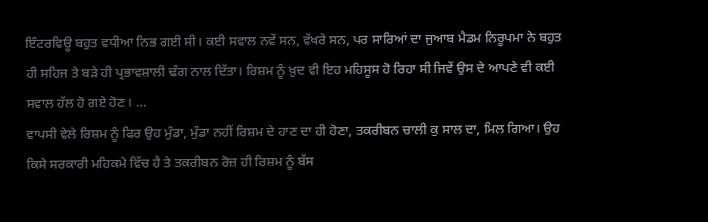ਇੰਟਰਵਿਊ ਬਹੁਤ ਵਧੀਆ ਨਿਭ ਗਈ ਸੀ। ਕਈ ਸਵਾਲ ਨਵੇਂ ਸਨ, ਵੱਖਰੇ ਸਨ, ਪਰ ਸਾਰਿਆਂ ਦਾ ਜੁਆਬ ਮੈਡਮ ਨਿਰੂਪਮਾ ਨੇ ਬਹੁਤ ਹੀ ਸਹਿਜ ਤੇ ਬੜੇ ਹੀ ਪ੍ਰਭਾਵਸ਼ਾਲੀ ਢੰਗ ਨਾਲ ਦਿੱਤਾ। ਰਿਸ਼ਮ ਨੂੰ ਖ਼ੁਦ ਵੀ ਇਹ ਮਹਿਸੂਸ ਹੋ ਰਿਹਾ ਸੀ ਜਿਵੇਂ ਉਸ ਦੇ ਆਪਣੇ ਵੀ ਕਈ ਸਵਾਲ ਹੱਲ ਹੋ ਗਏ ਹੋਣ। …
ਵਾਪਸੀ ਵੇਲੇ ਰਿਸ਼ਮ ਨੂੰ ਫਿਰ ਉਹ ਮੁੰਡਾ, ਮੁੰਡਾ ਨਹੀਂ ਰਿਸ਼ਮ ਦੇ ਹਾਣ ਦਾ ਹੀ ਹੋਣਾ, ਤਕਰੀਬਨ ਚਾਲੀ ਕੁ ਸਾਲ ਦਾ, ਮਿਲ ਗਿਆ। ਉਹ ਕਿਸੇ ਸਰਕਾਰੀ ਮਹਿਕਮੇ ਵਿੱਚ ਹੈ ਤੇ ਤਕਰੀਬਨ ਰੋਜ਼ ਹੀ ਰਿਸ਼ਮ ਨੂੰ ਬੱਸ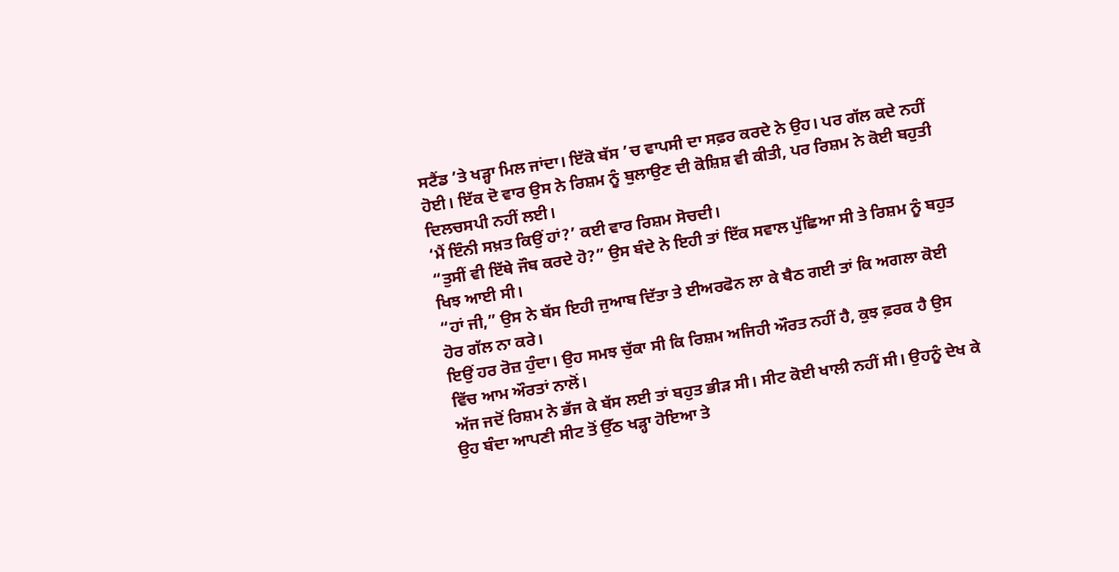ਸਟੈਂਡ ’ਤੇ ਖੜ੍ਹਾ ਮਿਲ ਜਾਂਦਾ। ਇੱਕੋ ਬੱਸ ’ਚ ਵਾਪਸੀ ਦਾ ਸਫ਼ਰ ਕਰਦੇ ਨੇ ਉਹ। ਪਰ ਗੱਲ ਕਦੇ ਨਹੀਂ ਹੋਈ। ਇੱਕ ਦੋ ਵਾਰ ਉਸ ਨੇ ਰਿਸ਼ਮ ਨੂੰ ਬੁਲਾਉਣ ਦੀ ਕੋਸ਼ਿਸ਼ ਵੀ ਕੀਤੀ, ਪਰ ਰਿਸ਼ਮ ਨੇ ਕੋਈ ਬਹੁਤੀ ਦਿਲਚਸਪੀ ਨਹੀਂ ਲਈ।
‘ਮੈਂ ਇੰਨੀ ਸਖ਼ਤ ਕਿਉਂ ਹਾਂ?’ ਕਈ ਵਾਰ ਰਿਸ਼ਮ ਸੋਚਦੀ।
“ਤੁਸੀਂ ਵੀ ਇੱਥੇ ਜੌਬ ਕਰਦੇ ਹੋ?” ਉਸ ਬੰਦੇ ਨੇ ਇਹੀ ਤਾਂ ਇੱਕ ਸਵਾਲ ਪੁੱਛਿਆ ਸੀ ਤੇ ਰਿਸ਼ਮ ਨੂੰ ਬਹੁਤ ਖਿਝ ਆਈ ਸੀ।
“ਹਾਂ ਜੀ,” ਉਸ ਨੇ ਬੱਸ ਇਹੀ ਜੁਆਬ ਦਿੱਤਾ ਤੇ ਈਅਰਫੋਨ ਲਾ ਕੇ ਬੈਠ ਗਈ ਤਾਂ ਕਿ ਅਗਲਾ ਕੋਈ ਹੋਰ ਗੱਲ ਨਾ ਕਰੇ।
ਇਉਂ ਹਰ ਰੋਜ਼ ਹੁੰਦਾ। ਉਹ ਸਮਝ ਚੁੱਕਾ ਸੀ ਕਿ ਰਿਸ਼ਮ ਅਜਿਹੀ ਔਰਤ ਨਹੀਂ ਹੈ, ਕੁਝ ਫ਼ਰਕ ਹੈ ਉਸ ਵਿੱਚ ਆਮ ਔਰਤਾਂ ਨਾਲੋਂ।
ਅੱਜ ਜਦੋਂ ਰਿਸ਼ਮ ਨੇ ਭੱਜ ਕੇ ਬੱਸ ਲਈ ਤਾਂ ਬਹੁਤ ਭੀੜ ਸੀ। ਸੀਟ ਕੋਈ ਖਾਲੀ ਨਹੀਂ ਸੀ। ਉਹਨੂੰ ਦੇਖ ਕੇ ਉਹ ਬੰਦਾ ਆਪਣੀ ਸੀਟ ਤੋਂ ਉੱਠ ਖੜ੍ਹਾ ਹੋਇਆ ਤੇ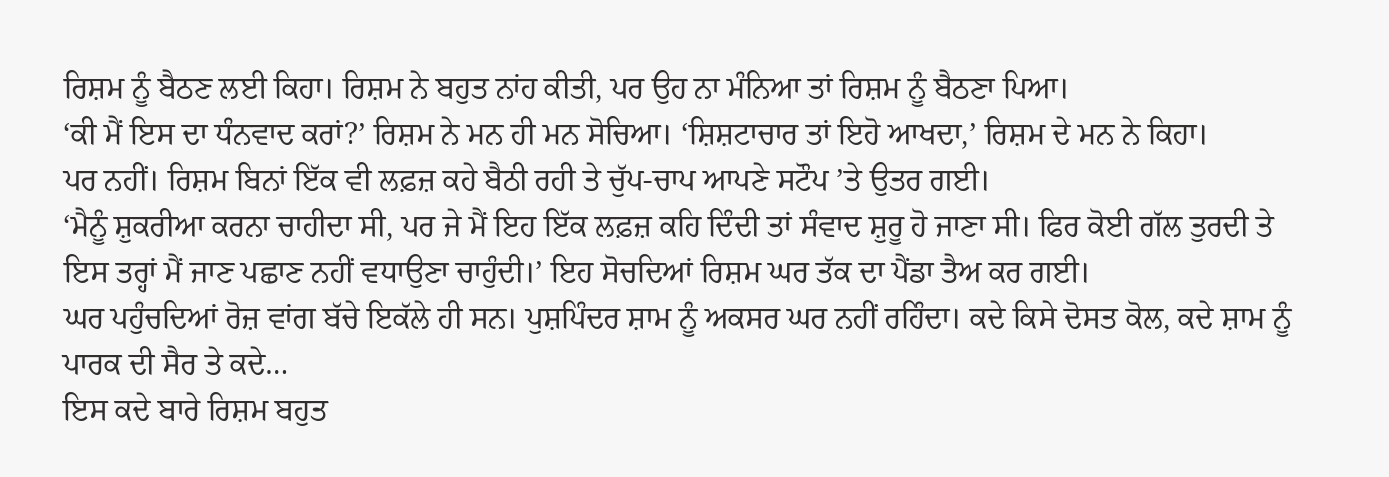ਰਿਸ਼ਮ ਨੂੰ ਬੈਠਣ ਲਈ ਕਿਹਾ। ਰਿਸ਼ਮ ਨੇ ਬਹੁਤ ਨਾਂਹ ਕੀਤੀ, ਪਰ ਉਹ ਨਾ ਮੰਨਿਆ ਤਾਂ ਰਿਸ਼ਮ ਨੂੰ ਬੈਠਣਾ ਪਿਆ।
‘ਕੀ ਮੈਂ ਇਸ ਦਾ ਧੰਨਵਾਦ ਕਰਾਂ?’ ਰਿਸ਼ਮ ਨੇ ਮਨ ਹੀ ਮਨ ਸੋਚਿਆ। ‘ਸ਼ਿਸ਼ਟਾਚਾਰ ਤਾਂ ਇਹੋ ਆਖਦਾ,’ ਰਿਸ਼ਮ ਦੇ ਮਨ ਨੇ ਕਿਹਾ।
ਪਰ ਨਹੀਂ। ਰਿਸ਼ਮ ਬਿਨਾਂ ਇੱਕ ਵੀ ਲਫ਼ਜ਼ ਕਹੇ ਬੈਠੀ ਰਹੀ ਤੇ ਚੁੱਪ-ਚਾਪ ਆਪਣੇ ਸਟੌਪ ’ਤੇ ਉਤਰ ਗਈ।
‘ਮੈਨੂੰ ਸ਼ੁਕਰੀਆ ਕਰਨਾ ਚਾਹੀਦਾ ਸੀ, ਪਰ ਜੇ ਮੈਂ ਇਹ ਇੱਕ ਲਫ਼ਜ਼ ਕਹਿ ਦਿੰਦੀ ਤਾਂ ਸੰਵਾਦ ਸ਼ੁਰੂ ਹੋ ਜਾਣਾ ਸੀ। ਫਿਰ ਕੋਈ ਗੱਲ ਤੁਰਦੀ ਤੇ ਇਸ ਤਰ੍ਹਾਂ ਮੈਂ ਜਾਣ ਪਛਾਣ ਨਹੀਂ ਵਧਾਉਣਾ ਚਾਹੁੰਦੀ।’ ਇਹ ਸੋਚਦਿਆਂ ਰਿਸ਼ਮ ਘਰ ਤੱਕ ਦਾ ਪੈਂਡਾ ਤੈਅ ਕਰ ਗਈ।
ਘਰ ਪਹੁੰਚਦਿਆਂ ਰੋਜ਼ ਵਾਂਗ ਬੱਚੇ ਇਕੱਲੇ ਹੀ ਸਨ। ਪੁਸ਼ਪਿੰਦਰ ਸ਼ਾਮ ਨੂੰ ਅਕਸਰ ਘਰ ਨਹੀਂ ਰਹਿੰਦਾ। ਕਦੇ ਕਿਸੇ ਦੋਸਤ ਕੋਲ, ਕਦੇ ਸ਼ਾਮ ਨੂੰ ਪਾਰਕ ਦੀ ਸੈਰ ਤੇ ਕਦੇ…
ਇਸ ਕਦੇ ਬਾਰੇ ਰਿਸ਼ਮ ਬਹੁਤ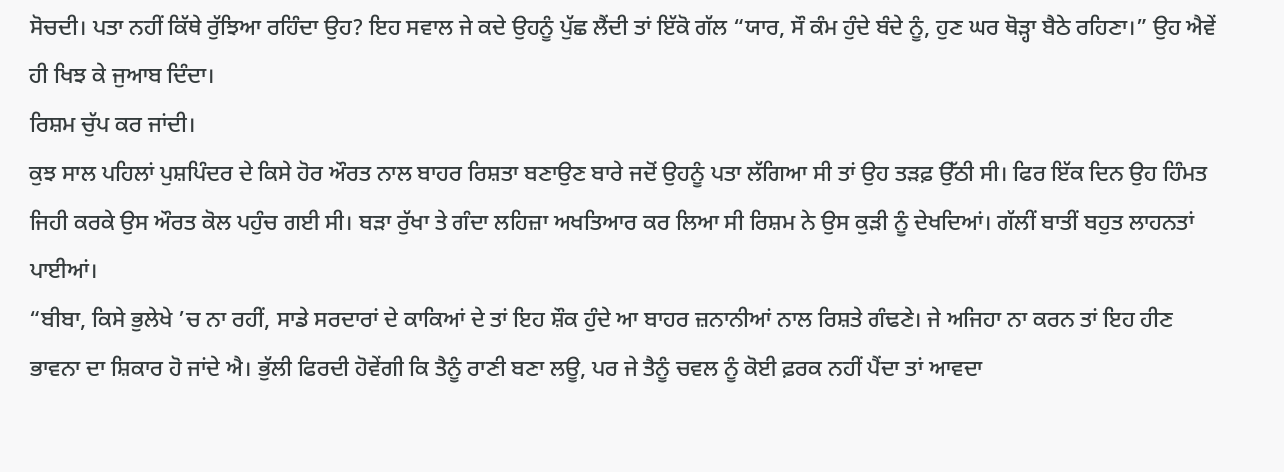ਸੋਚਦੀ। ਪਤਾ ਨਹੀਂ ਕਿੱਥੇ ਰੁੱਝਿਆ ਰਹਿੰਦਾ ਉਹ? ਇਹ ਸਵਾਲ ਜੇ ਕਦੇ ਉਹਨੂੰ ਪੁੱਛ ਲੈਂਦੀ ਤਾਂ ਇੱਕੋ ਗੱਲ “ਯਾਰ, ਸੌ ਕੰਮ ਹੁੰਦੇ ਬੰਦੇ ਨੂੰ, ਹੁਣ ਘਰ ਥੋੜ੍ਹਾ ਬੈਠੇ ਰਹਿਣਾ।” ਉਹ ਐਵੇਂ ਹੀ ਖਿਝ ਕੇ ਜੁਆਬ ਦਿੰਦਾ।
ਰਿਸ਼ਮ ਚੁੱਪ ਕਰ ਜਾਂਦੀ।
ਕੁਝ ਸਾਲ ਪਹਿਲਾਂ ਪੁਸ਼ਪਿੰਦਰ ਦੇ ਕਿਸੇ ਹੋਰ ਔਰਤ ਨਾਲ ਬਾਹਰ ਰਿਸ਼ਤਾ ਬਣਾਉਣ ਬਾਰੇ ਜਦੋਂ ਉਹਨੂੰ ਪਤਾ ਲੱਗਿਆ ਸੀ ਤਾਂ ਉਹ ਤੜਫ਼ ਉੱਠੀ ਸੀ। ਫਿਰ ਇੱਕ ਦਿਨ ਉਹ ਹਿੰਮਤ ਜਿਹੀ ਕਰਕੇ ਉਸ ਔਰਤ ਕੋਲ ਪਹੁੰਚ ਗਈ ਸੀ। ਬੜਾ ਰੁੱਖਾ ਤੇ ਗੰਦਾ ਲਹਿਜ਼ਾ ਅਖਤਿਆਰ ਕਰ ਲਿਆ ਸੀ ਰਿਸ਼ਮ ਨੇ ਉਸ ਕੁੜੀ ਨੂੰ ਦੇਖਦਿਆਂ। ਗੱਲੀਂ ਬਾਤੀਂ ਬਹੁਤ ਲਾਹਨਤਾਂ ਪਾਈਆਂ।
“ਬੀਬਾ, ਕਿਸੇ ਭੁਲੇਖੇ ’ਚ ਨਾ ਰਹੀਂ, ਸਾਡੇ ਸਰਦਾਰਾਂ ਦੇ ਕਾਕਿਆਂ ਦੇ ਤਾਂ ਇਹ ਸ਼ੌਕ ਹੁੰਦੇ ਆ ਬਾਹਰ ਜ਼ਨਾਨੀਆਂ ਨਾਲ ਰਿਸ਼ਤੇ ਗੰਢਣੇ। ਜੇ ਅਜਿਹਾ ਨਾ ਕਰਨ ਤਾਂ ਇਹ ਹੀਣ ਭਾਵਨਾ ਦਾ ਸ਼ਿਕਾਰ ਹੋ ਜਾਂਦੇ ਐ। ਭੁੱਲੀ ਫਿਰਦੀ ਹੋਵੇਂਗੀ ਕਿ ਤੈਨੂੰ ਰਾਣੀ ਬਣਾ ਲਊ, ਪਰ ਜੇ ਤੈਨੂੰ ਚਵਲ ਨੂੰ ਕੋਈ ਫ਼ਰਕ ਨਹੀਂ ਪੈਂਦਾ ਤਾਂ ਆਵਦਾ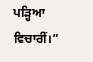ਪੜ੍ਹਿਆ ਵਿਚਾਰੀਂ।”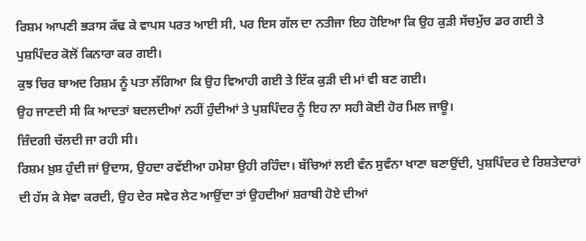ਰਿਸ਼ਮ ਆਪਣੀ ਭੜਾਸ ਕੱਢ ਕੇ ਵਾਪਸ ਪਰਤ ਆਈ ਸੀ, ਪਰ ਇਸ ਗੱਲ ਦਾ ਨਤੀਜਾ ਇਹ ਹੋਇਆ ਕਿ ਉਹ ਕੁੜੀ ਸੱਚਮੁੱਚ ਡਰ ਗਈ ਤੇ ਪੁਸ਼ਪਿੰਦਰ ਕੋਲੋਂ ਕਿਨਾਰਾ ਕਰ ਗਈ।
ਕੁਝ ਚਿਰ ਬਾਅਦ ਰਿਸ਼ਮ ਨੂੰ ਪਤਾ ਲੱਗਿਆ ਕਿ ਉਹ ਵਿਆਹੀ ਗਈ ਤੇ ਇੱਕ ਕੁੜੀ ਦੀ ਮਾਂ ਵੀ ਬਣ ਗਈ।
ਉਹ ਜਾਣਦੀ ਸੀ ਕਿ ਆਦਤਾਂ ਬਦਲਦੀਆਂ ਨਹੀਂ ਹੁੰਦੀਆਂ ਤੇ ਪੁਸ਼ਪਿੰਦਰ ਨੂੰ ਇਹ ਨਾ ਸਹੀ ਕੋਈ ਹੋਰ ਮਿਲ ਜਾਊ।
ਜ਼ਿੰਦਗੀ ਚੱਲਦੀ ਜਾ ਰਹੀ ਸੀ।
ਰਿਸ਼ਮ ਖ਼ੁਸ਼ ਹੁੰਦੀ ਜਾਂ ਉਦਾਸ, ਉਹਦਾ ਰਵੱਈਆ ਹਮੇਸ਼ਾ ਉਹੀ ਰਹਿੰਦਾ। ਬੱਚਿਆਂ ਲਈ ਵੰਨ ਸੁਵੰਨਾ ਖਾਣਾ ਬਣਾਉਂਦੀ, ਪੁਸ਼ਪਿੰਦਰ ਦੇ ਰਿਸ਼ਤੇਦਾਰਾਂ ਦੀ ਹੱਸ ਕੇ ਸੇਵਾ ਕਰਦੀ, ਉਹ ਦੇਰ ਸਵੇਰ ਲੇਟ ਆਉਂਦਾ ਤਾਂ ਉਹਦੀਆਂ ਸ਼ਰਾਬੀ ਹੋਏ ਦੀਆਂ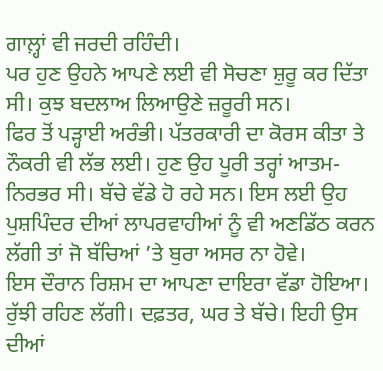ਗਾਲ਼੍ਹਾਂ ਵੀ ਜਰਦੀ ਰਹਿੰਦੀ।
ਪਰ ਹੁਣ ਉਹਨੇ ਆਪਣੇ ਲਈ ਵੀ ਸੋਚਣਾ ਸ਼ੁਰੂ ਕਰ ਦਿੱਤਾ ਸੀ। ਕੁਝ ਬਦਲਾਅ ਲਿਆਉਣੇ ਜ਼ਰੂਰੀ ਸਨ।
ਫਿਰ ਤੋਂ ਪੜ੍ਹਾਈ ਅਰੰਭੀ। ਪੱਤਰਕਾਰੀ ਦਾ ਕੋਰਸ ਕੀਤਾ ਤੇ ਨੌਕਰੀ ਵੀ ਲੱਭ ਲਈ। ਹੁਣ ਉਹ ਪੂਰੀ ਤਰ੍ਹਾਂ ਆਤਮ-ਨਿਰਭਰ ਸੀ। ਬੱਚੇ ਵੱਡੇ ਹੋ ਰਹੇ ਸਨ। ਇਸ ਲਈ ਉਹ ਪੁਸ਼ਪਿੰਦਰ ਦੀਆਂ ਲਾਪਰਵਾਹੀਆਂ ਨੂੰ ਵੀ ਅਣਡਿੱਠ ਕਰਨ ਲੱਗੀ ਤਾਂ ਜੋ ਬੱਚਿਆਂ ’ਤੇ ਬੁਰਾ ਅਸਰ ਨਾ ਹੋਵੇ।
ਇਸ ਦੌਰਾਨ ਰਿਸ਼ਮ ਦਾ ਆਪਣਾ ਦਾਇਰਾ ਵੱਡਾ ਹੋਇਆ। ਰੁੱਝੀ ਰਹਿਣ ਲੱਗੀ। ਦਫ਼ਤਰ, ਘਰ ਤੇ ਬੱਚੇ। ਇਹੀ ਉਸ ਦੀਆਂ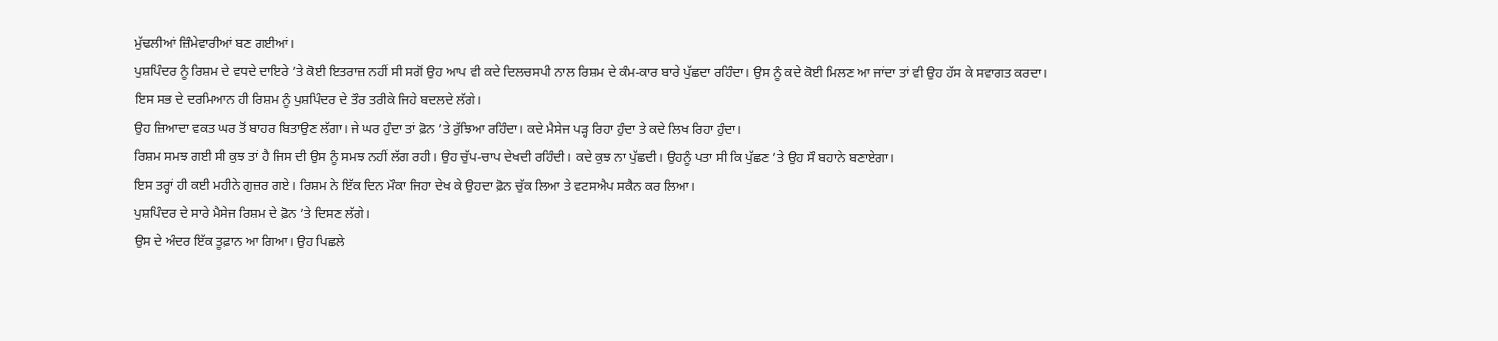ਮੁੱਢਲੀਆਂ ਜ਼ਿੰਮੇਵਾਰੀਆਂ ਬਣ ਗਈਆਂ।
ਪੁਸ਼ਪਿੰਦਰ ਨੂੰ ਰਿਸ਼ਮ ਦੇ ਵਧਦੇ ਦਾਇਰੇ ’ਤੇ ਕੋਈ ਇਤਰਾਜ਼ ਨਹੀਂ ਸੀ ਸਗੋਂ ਉਹ ਆਪ ਵੀ ਕਦੇ ਦਿਲਚਸਪੀ ਨਾਲ ਰਿਸ਼ਮ ਦੇ ਕੰਮ-ਕਾਰ ਬਾਰੇ ਪੁੱਛਦਾ ਰਹਿੰਦਾ। ਉਸ ਨੂੰ ਕਦੇ ਕੋਈ ਮਿਲਣ ਆ ਜਾਂਦਾ ਤਾਂ ਵੀ ਉਹ ਹੱਸ ਕੇ ਸਵਾਗਤ ਕਰਦਾ।
ਇਸ ਸਭ ਦੇ ਦਰਮਿਆਨ ਹੀ ਰਿਸ਼ਮ ਨੂੰ ਪੁਸ਼ਪਿੰਦਰ ਦੇ ਤੌਰ ਤਰੀਕੇ ਜਿਹੇ ਬਦਲਦੇ ਲੱਗੇ।
ਉਹ ਜ਼ਿਆਦਾ ਵਕਤ ਘਰ ਤੋਂ ਬਾਹਰ ਬਿਤਾਉਣ ਲੱਗਾ। ਜੇ ਘਰ ਹੁੰਦਾ ਤਾਂ ਫ਼ੋਨ ’ਤੇ ਰੁੱਝਿਆ ਰਹਿੰਦਾ। ਕਦੇ ਮੈਸੇਜ ਪੜ੍ਹ ਰਿਹਾ ਹੁੰਦਾ ਤੇ ਕਦੇ ਲਿਖ ਰਿਹਾ ਹੁੰਦਾ।
ਰਿਸ਼ਮ ਸਮਝ ਗਈ ਸੀ ਕੁਝ ਤਾਂ ਹੈ ਜਿਸ ਦੀ ਉਸ ਨੂੰ ਸਮਝ ਨਹੀਂ ਲੱਗ ਰਹੀ। ਉਹ ਚੁੱਪ-ਚਾਪ ਦੇਖਦੀ ਰਹਿੰਦੀ। ਕਦੇ ਕੁਝ ਨਾ ਪੁੱਛਦੀ। ਉਹਨੂੰ ਪਤਾ ਸੀ ਕਿ ਪੁੱਛਣ ’ਤੇ ਉਹ ਸੌ ਬਹਾਨੇ ਬਣਾਏਗਾ।
ਇਸ ਤਰ੍ਹਾਂ ਹੀ ਕਈ ਮਹੀਨੇ ਗੁਜ਼ਰ ਗਏ। ਰਿਸ਼ਮ ਨੇ ਇੱਕ ਦਿਨ ਮੌਕਾ ਜਿਹਾ ਦੇਖ ਕੇ ਉਹਦਾ ਫ਼ੋਨ ਚੁੱਕ ਲਿਆ ਤੇ ਵਟਸਐਪ ਸਕੈਨ ਕਰ ਲਿਆ।
ਪੁਸ਼ਪਿੰਦਰ ਦੇ ਸਾਰੇ ਮੈਸੇਜ ਰਿਸ਼ਮ ਦੇ ਫ਼ੋਨ ’ਤੇ ਦਿਸਣ ਲੱਗੇ।
ਉਸ ਦੇ ਅੰਦਰ ਇੱਕ ਤੂਫ਼ਾਨ ਆ ਗਿਆ। ਉਹ ਪਿਛਲੇ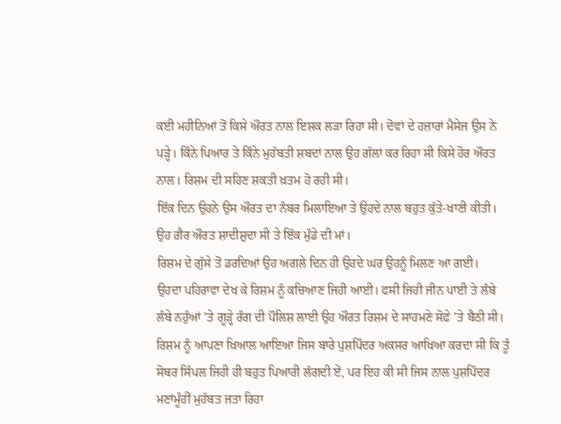ਕਈ ਮਹੀਨਿਆਂ ਤੋਂ ਕਿਸੇ ਔਰਤ ਨਾਲ ਇਸ਼ਕ ਲੜਾ ਰਿਹਾ ਸੀ। ਦੋਵਾਂ ਦੇ ਹਜ਼ਾਰਾਂ ਮੈਸੇਜ ਉਸ ਨੇ ਪੜ੍ਹੇ। ਕਿੰਨੇ ਪਿਆਰ ਤੇ ਕਿੰਨੇ ਮੁਹੱਬਤੀ ਸ਼ਬਦਾਂ ਨਾਲ ਉਹ ਗੱਲਾਂ ਕਰ ਰਿਹਾ ਸੀ ਕਿਸੇ ਹੋਰ ਔਰਤ ਨਾਲ। ਰਿਸ਼ਮ ਦੀ ਸਹਿਣ ਸ਼ਕਤੀ ਖ਼ਤਮ ਹੋ ਰਹੀ ਸੀ।
ਇੱਕ ਦਿਨ ਉਹਨੇ ਉਸ ਔਰਤ ਦਾ ਨੰਬਰ ਮਿਲਾਇਆ ਤੇ ਉਹਦੇ ਨਾਲ ਬਹੁਤ ਕੁੱਤੇ-ਖਾਣੀ ਕੀਤੀ।
ਉਹ ਗ਼ੈਰ ਔਰਤ ਸ਼ਾਦੀਸ਼ੁਦਾ ਸੀ ਤੇ ਇੱਕ ਮੁੰਡੇ ਦੀ ਮਾਂ।
ਰਿਸ਼ਮ ਦੇ ਗੁੱਸੇ ਤੋਂ ਡਰਦਿਆਂ ਉਹ ਅਗਲੇ ਦਿਨ ਹੀ ਉਹਦੇ ਘਰ ਉਹਨੂੰ ਮਿਲਣ ਆ ਗਈ।
ਉਹਦਾ ਪਹਿਰਾਵਾ ਦੇਖ ਕੇ ਰਿਸ਼ਮ ਨੂੰ ਕਚਿਆਣ ਜਿਹੀ ਆਈ। ਫਸੀ ਜਿਹੀ ਜੀਨ ਪਾਈ ਤੇ ਲੰਬੇ ਲੰਬੇ ਨਹੁੰਆਂ ’ਤੇ ਗੂੜ੍ਹੇ ਰੰਗ ਦੀ ਪੌਲਿਸ਼ ਲਾਈ ਉਹ ਔਰਤ ਰਿਸ਼ਮ ਦੇ ਸਾਹਮਣੇ ਸੋਫ਼ੇ ’ਤੇ ਬੈਠੀ ਸੀ।
ਰਿਸ਼ਮ ਨੂੰ ਆਪਣਾ ਖ਼ਿਆਲ ਆਇਆ ਜਿਸ ਬਾਰੇ ਪੁਸ਼ਪਿੰਦਰ ਅਕਸਰ ਆਖਿਆ ਕਰਦਾ ਸੀ ਕਿ ਤੂੰ ਸੋਬਰ ਸਿੰਪਲ ਜਿਹੀ ਹੀ ਬਹੁਤ ਪਿਆਰੀ ਲੱਗਦੀ ਏਂ, ਪਰ ਇਹ ਕੀ ਸੀ ਜਿਸ ਨਾਲ ਪੁਸ਼ਪਿੰਦਰ ਮਣਾਂਮੂੰਹੀਂ ਮੁਹੱਬਤ ਜਤਾ ਰਿਹਾ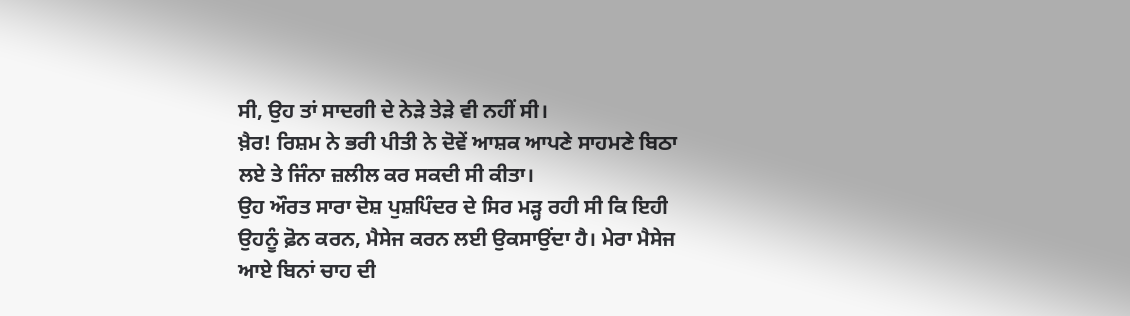ਸੀ, ਉਹ ਤਾਂ ਸਾਦਗੀ ਦੇ ਨੇੜੇ ਤੇੜੇ ਵੀ ਨਹੀਂ ਸੀ।
ਖ਼ੈਰ! ਰਿਸ਼ਮ ਨੇ ਭਰੀ ਪੀਤੀ ਨੇ ਦੋਵੇਂ ਆਸ਼ਕ ਆਪਣੇ ਸਾਹਮਣੇ ਬਿਠਾ ਲਏ ਤੇ ਜਿੰਨਾ ਜ਼ਲੀਲ ਕਰ ਸਕਦੀ ਸੀ ਕੀਤਾ।
ਉਹ ਔਰਤ ਸਾਰਾ ਦੋਸ਼ ਪੁਸ਼ਪਿੰਦਰ ਦੇ ਸਿਰ ਮੜ੍ਹ ਰਹੀ ਸੀ ਕਿ ਇਹੀ ਉਹਨੂੰ ਫ਼ੋਨ ਕਰਨ, ਮੈਸੇਜ ਕਰਨ ਲਈ ਉਕਸਾਉਂਦਾ ਹੈ। ਮੇਰਾ ਮੈਸੇਜ ਆਏ ਬਿਨਾਂ ਚਾਹ ਦੀ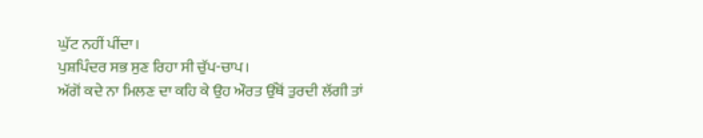ਘੁੱਟ ਨਹੀਂ ਪੀਂਦਾ।
ਪੁਸ਼ਪਿੰਦਰ ਸਭ ਸੁਣ ਰਿਹਾ ਸੀ ਚੁੱਪ-ਚਾਪ।
ਅੱਗੋਂ ਕਦੇ ਨਾ ਮਿਲਣ ਦਾ ਕਹਿ ਕੇ ਉਹ ਔਰਤ ਉੱਥੋਂ ਤੁਰਦੀ ਲੱਗੀ ਤਾਂ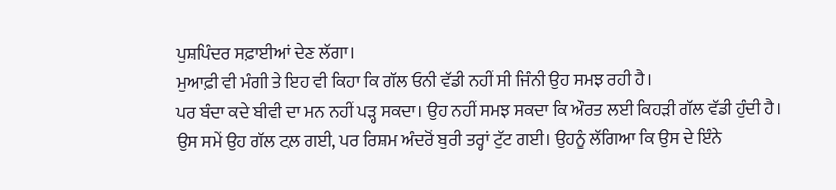ਪੁਸ਼ਪਿੰਦਰ ਸਫ਼ਾਈਆਂ ਦੇਣ ਲੱਗਾ।
ਮੁਆਫ਼ੀ ਵੀ ਮੰਗੀ ਤੇ ਇਹ ਵੀ ਕਿਹਾ ਕਿ ਗੱਲ ਓਨੀ ਵੱਡੀ ਨਹੀਂ ਸੀ ਜਿੰਨੀ ਉਹ ਸਮਝ ਰਹੀ ਹੈ।
ਪਰ ਬੰਦਾ ਕਦੇ ਬੀਵੀ ਦਾ ਮਨ ਨਹੀਂ ਪੜ੍ਹ ਸਕਦਾ। ਉਹ ਨਹੀਂ ਸਮਝ ਸਕਦਾ ਕਿ ਔਰਤ ਲਈ ਕਿਹੜੀ ਗੱਲ ਵੱਡੀ ਹੁੰਦੀ ਹੈ।
ਉਸ ਸਮੇਂ ਉਹ ਗੱਲ ਟਲ਼ ਗਈ, ਪਰ ਰਿਸ਼ਮ ਅੰਦਰੋਂ ਬੁਰੀ ਤਰ੍ਹਾਂ ਟੁੱਟ ਗਈ। ਉਹਨੂੰ ਲੱਗਿਆ ਕਿ ਉਸ ਦੇ ਇੰਨੇ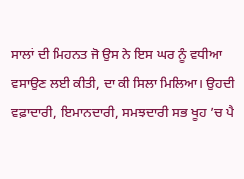ਸਾਲਾਂ ਦੀ ਮਿਹਨਤ ਜੋ ਉਸ ਨੇ ਇਸ ਘਰ ਨੂੰ ਵਧੀਆ ਵਸਾਉਣ ਲਈ ਕੀਤੀ, ਦਾ ਕੀ ਸਿਲਾ ਮਿਲਿਆ। ਉਹਦੀ ਵਫ਼ਾਦਾਰੀ, ਇਮਾਨਦਾਰੀ, ਸਮਝਦਾਰੀ ਸਭ ਖੂਹ ’ਚ ਪੈ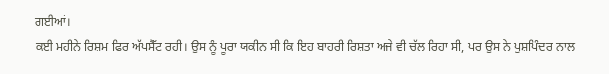ਗਈਆਂ।
ਕਈ ਮਹੀਨੇ ਰਿਸ਼ਮ ਫਿਰ ਅੱਪਸੈੱਟ ਰਹੀ। ਉਸ ਨੂੰ ਪੂਰਾ ਯਕੀਨ ਸੀ ਕਿ ਇਹ ਬਾਹਰੀ ਰਿਸ਼ਤਾ ਅਜੇ ਵੀ ਚੱਲ ਰਿਹਾ ਸੀ, ਪਰ ਉਸ ਨੇ ਪੁਸ਼ਪਿੰਦਰ ਨਾਲ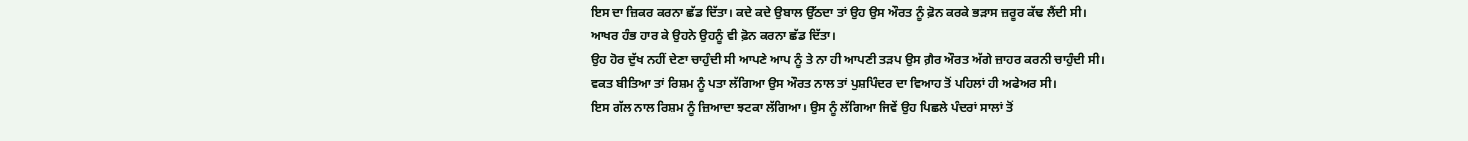ਇਸ ਦਾ ਜ਼ਿਕਰ ਕਰਨਾ ਛੱਡ ਦਿੱਤਾ। ਕਦੇ ਕਦੇ ਉਬਾਲ ਉੱਠਦਾ ਤਾਂ ਉਹ ਉਸ ਔਰਤ ਨੂੰ ਫ਼ੋਨ ਕਰਕੇ ਭੜਾਸ ਜ਼ਰੂਰ ਕੱਢ ਲੈਂਦੀ ਸੀ।
ਆਖਰ ਹੰਭ ਹਾਰ ਕੇ ਉਹਨੇ ਉਹਨੂੰ ਵੀ ਫ਼ੋਨ ਕਰਨਾ ਛੱਡ ਦਿੱਤਾ।
ਉਹ ਹੋਰ ਦੁੱਖ ਨਹੀਂ ਦੇਣਾ ਚਾਹੁੰਦੀ ਸੀ ਆਪਣੇ ਆਪ ਨੂੰ ਤੇ ਨਾ ਹੀ ਆਪਣੀ ਤੜਪ ਉਸ ਗ਼ੈਰ ਔਰਤ ਅੱਗੇ ਜ਼ਾਹਰ ਕਰਨੀ ਚਾਹੁੰਦੀ ਸੀ।
ਵਕਤ ਬੀਤਿਆ ਤਾਂ ਰਿਸ਼ਮ ਨੂੰ ਪਤਾ ਲੱਗਿਆ ਉਸ ਔਰਤ ਨਾਲ ਤਾਂ ਪੁਸ਼ਪਿੰਦਰ ਦਾ ਵਿਆਹ ਤੋਂ ਪਹਿਲਾਂ ਹੀ ਅਫੇਅਰ ਸੀ।
ਇਸ ਗੱਲ ਨਾਲ ਰਿਸ਼ਮ ਨੂੰ ਜ਼ਿਆਦਾ ਝਟਕਾ ਲੱਗਿਆ। ਉਸ ਨੂੰ ਲੱਗਿਆ ਜਿਵੇਂ ਉਹ ਪਿਛਲੇ ਪੰਦਰਾਂ ਸਾਲਾਂ ਤੋਂ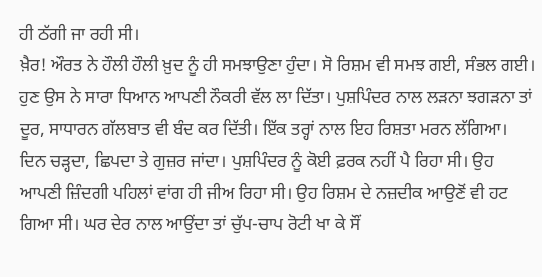ਹੀ ਠੱਗੀ ਜਾ ਰਹੀ ਸੀ।
ਖ਼ੈਰ! ਔਰਤ ਨੇ ਹੌਲੀ ਹੌਲੀ ਖ਼ੁਦ ਨੂੰ ਹੀ ਸਮਝਾਉਣਾ ਹੁੰਦਾ। ਸੋ ਰਿਸ਼ਮ ਵੀ ਸਮਝ ਗਈ, ਸੰਭਲ ਗਈ।
ਹੁਣ ਉਸ ਨੇ ਸਾਰਾ ਧਿਆਨ ਆਪਣੀ ਨੌਕਰੀ ਵੱਲ ਲਾ ਦਿੱਤਾ। ਪੁਸ਼ਪਿੰਦਰ ਨਾਲ ਲੜਨਾ ਝਗੜਨਾ ਤਾਂ ਦੂਰ, ਸਾਧਾਰਨ ਗੱਲਬਾਤ ਵੀ ਬੰਦ ਕਰ ਦਿੱਤੀ। ਇੱਕ ਤਰ੍ਹਾਂ ਨਾਲ ਇਹ ਰਿਸ਼ਤਾ ਮਰਨ ਲੱਗਿਆ।
ਦਿਨ ਚੜ੍ਹਦਾ, ਛਿਪਦਾ ਤੇ ਗੁਜ਼ਰ ਜਾਂਦਾ। ਪੁਸ਼ਪਿੰਦਰ ਨੂੰ ਕੋਈ ਫ਼ਰਕ ਨਹੀਂ ਪੈ ਰਿਹਾ ਸੀ। ਉਹ ਆਪਣੀ ਜ਼ਿੰਦਗੀ ਪਹਿਲਾਂ ਵਾਂਗ ਹੀ ਜੀਅ ਰਿਹਾ ਸੀ। ਉਹ ਰਿਸ਼ਮ ਦੇ ਨਜ਼ਦੀਕ ਆਉਣੋਂ ਵੀ ਹਟ ਗਿਆ ਸੀ। ਘਰ ਦੇਰ ਨਾਲ ਆਉਂਦਾ ਤਾਂ ਚੁੱਪ-ਚਾਪ ਰੋਟੀ ਖਾ ਕੇ ਸੌਂ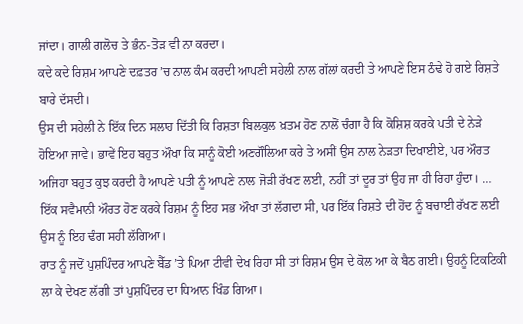ਜਾਂਦਾ। ਗਾਲੀ ਗਲੋਚ ਤੇ ਭੰਨ-ਤੋੜ ਵੀ ਨਾ ਕਰਦਾ।
ਕਦੇ ਕਦੇ ਰਿਸ਼ਮ ਆਪਣੇ ਦਫ਼ਤਰ ’ਚ ਨਾਲ ਕੰਮ ਕਰਦੀ ਆਪਣੀ ਸਹੇਲੀ ਨਾਲ ਗੱਲਾਂ ਕਰਦੀ ਤੇ ਆਪਣੇ ਇਸ ਠੰਢੇ ਹੋ ਗਏ ਰਿਸ਼ਤੇ ਬਾਰੇ ਦੱਸਦੀ।
ਉਸ ਦੀ ਸਹੇਲੀ ਨੇ ਇੱਕ ਦਿਨ ਸਲਾਹ ਦਿੱਤੀ ਕਿ ਰਿਸ਼ਤਾ ਬਿਲਕੁਲ ਖ਼ਤਮ ਹੋਣ ਨਾਲੋਂ ਚੰਗਾ ਹੈ ਕਿ ਕੋਸ਼ਿਸ਼ ਕਰਕੇ ਪਤੀ ਦੇ ਨੇੜੇ ਹੋਇਆ ਜਾਵੇ। ਭਾਵੇਂ ਇਹ ਬਹੁਤ ਔਖਾ ਕਿ ਸਾਨੂੰ ਕੋਈ ਅਣਗੌਲਿਆ ਕਰੇ ਤੇ ਅਸੀਂ ਉਸ ਨਾਲ ਨੇੜਤਾ ਦਿਖਾਈਏ, ਪਰ ਔਰਤ ਅਜਿਹਾ ਬਹੁਤ ਕੁਝ ਕਰਦੀ ਹੈ ਆਪਣੇ ਪਤੀ ਨੂੰ ਆਪਣੇ ਨਾਲ ਜੋੜੀ ਰੱਖਣ ਲਈ, ਨਹੀਂ ਤਾਂ ਦੂਰ ਤਾਂ ਉਹ ਜਾ ਹੀ ਰਿਹਾ ਹੁੰਦਾ। …
ਇੱਕ ਸਵੈਮਾਨੀ ਔਰਤ ਹੋਣ ਕਰਕੇ ਰਿਸ਼ਮ ਨੂੰ ਇਹ ਸਭ ਔਖਾ ਤਾਂ ਲੱਗਦਾ ਸੀ, ਪਰ ਇੱਕ ਰਿਸ਼ਤੇ ਦੀ ਹੋਂਦ ਨੂੰ ਬਚਾਈ ਰੱਖਣ ਲਈ ਉਸ ਨੂੰ ਇਹ ਢੰਗ ਸਹੀ ਲੱਗਿਆ।
ਰਾਤ ਨੂੰ ਜਦੋਂ ਪੁਸ਼ਪਿੰਦਰ ਆਪਣੇ ਬੈੱਡ ’ਤੇ ਪਿਆ ਟੀਵੀ ਦੇਖ ਰਿਹਾ ਸੀ ਤਾਂ ਰਿਸ਼ਮ ਉਸ ਦੇ ਕੋਲ ਆ ਕੇ ਬੈਠ ਗਈ। ਉਹਨੂੰ ਟਿਕਟਿਕੀ ਲਾ ਕੇ ਦੇਖਣ ਲੱਗੀ ਤਾਂ ਪੁਸ਼ਪਿੰਦਰ ਦਾ ਧਿਆਨ ਖਿੰਡ ਗਿਆ।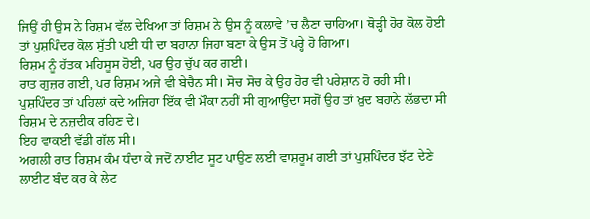ਜਿਉਂ ਹੀ ਉਸ ਨੇ ਰਿਸ਼ਮ ਵੱਲ ਦੇਖਿਆ ਤਾਂ ਰਿਸ਼ਮ ਨੇ ਉਸ ਨੂੰ ਕਲਾਵੇ ’ਚ ਲੈਣਾ ਚਾਹਿਆ। ਥੋੜ੍ਹੀ ਹੋਰ ਕੋਲ ਹੋਈ ਤਾਂ ਪੁਸ਼ਪਿੰਦਰ ਕੋਲ ਸੁੱਤੀ ਪਈ ਧੀ ਦਾ ਬਹਾਨਾ ਜਿਹਾ ਬਣਾ ਕੇ ਉਸ ਤੋਂ ਪਰ੍ਹੇ ਹੋ ਗਿਆ।
ਰਿਸ਼ਮ ਨੂੰ ਹੱਤਕ ਮਹਿਸੂਸ ਹੋਈ, ਪਰ ਉਹ ਚੁੱਪ ਕਰ ਗਈ।
ਰਾਤ ਗੁਜ਼ਰ ਗਈ, ਪਰ ਰਿਸ਼ਮ ਅਜੇ ਵੀ ਬੇਚੈਨ ਸੀ। ਸੋਚ ਸੋਚ ਕੇ ਉਹ ਹੋਰ ਵੀ ਪਰੇਸ਼ਾਨ ਹੋ ਰਹੀ ਸੀ।
ਪੁਸ਼ਪਿੰਦਰ ਤਾਂ ਪਹਿਲਾਂ ਕਦੇ ਅਜਿਹਾ ਇੱਕ ਵੀ ਮੌਕਾ ਨਹੀਂ ਸੀ ਗੁਆਉਂਦਾ ਸਗੋਂ ਉਹ ਤਾਂ ਖ਼ੁਦ ਬਹਾਨੇ ਲੱਭਦਾ ਸੀ ਰਿਸ਼ਮ ਦੇ ਨਜ਼ਦੀਕ ਰਹਿਣ ਦੇ।
ਇਹ ਵਾਕਈ ਵੱਡੀ ਗੱਲ ਸੀ।
ਅਗਲੀ ਰਾਤ ਰਿਸ਼ਮ ਕੰਮ ਧੰਦਾ ਕੇ ਜਦੋਂ ਨਾਈਟ ਸੂਟ ਪਾਉਣ ਲਈ ਵਾਸ਼ਰੂਮ ਗਈ ਤਾਂ ਪੁਸ਼ਪਿੰਦਰ ਝੱਟ ਦੇਣੇ ਲਾਈਟ ਬੰਦ ਕਰ ਕੇ ਲੇਟ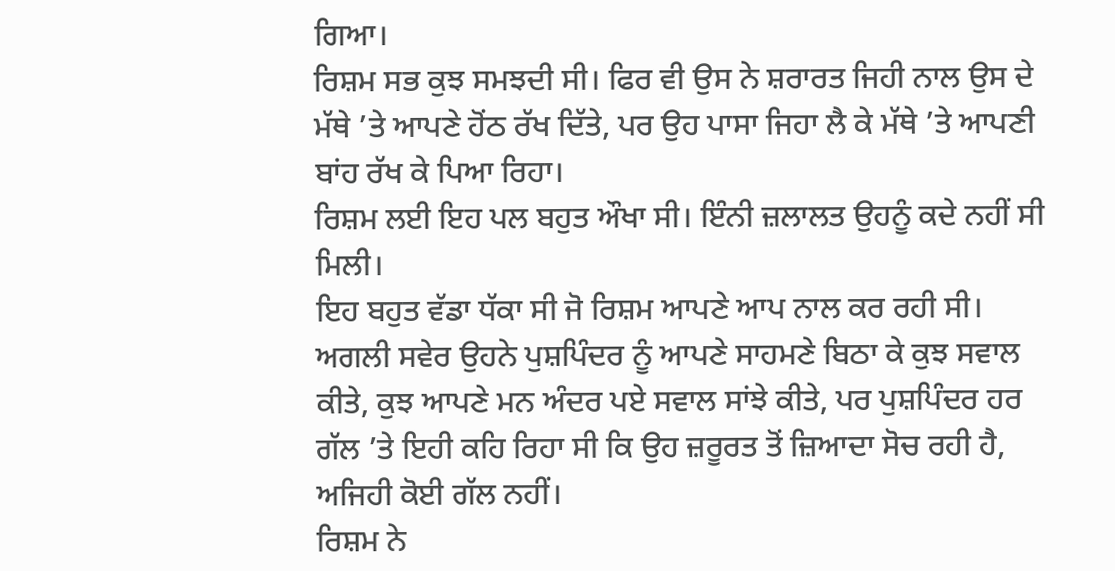ਗਿਆ।
ਰਿਸ਼ਮ ਸਭ ਕੁਝ ਸਮਝਦੀ ਸੀ। ਫਿਰ ਵੀ ਉਸ ਨੇ ਸ਼ਰਾਰਤ ਜਿਹੀ ਨਾਲ ਉਸ ਦੇ ਮੱਥੇ ’ਤੇ ਆਪਣੇ ਹੋਂਠ ਰੱਖ ਦਿੱਤੇ, ਪਰ ਉਹ ਪਾਸਾ ਜਿਹਾ ਲੈ ਕੇ ਮੱਥੇ ’ਤੇ ਆਪਣੀ ਬਾਂਹ ਰੱਖ ਕੇ ਪਿਆ ਰਿਹਾ।
ਰਿਸ਼ਮ ਲਈ ਇਹ ਪਲ ਬਹੁਤ ਔਖਾ ਸੀ। ਇੰਨੀ ਜ਼ਲਾਲਤ ਉਹਨੂੰ ਕਦੇ ਨਹੀਂ ਸੀ ਮਿਲੀ।
ਇਹ ਬਹੁਤ ਵੱਡਾ ਧੱਕਾ ਸੀ ਜੋ ਰਿਸ਼ਮ ਆਪਣੇ ਆਪ ਨਾਲ ਕਰ ਰਹੀ ਸੀ।
ਅਗਲੀ ਸਵੇਰ ਉਹਨੇ ਪੁਸ਼ਪਿੰਦਰ ਨੂੰ ਆਪਣੇ ਸਾਹਮਣੇ ਬਿਠਾ ਕੇ ਕੁਝ ਸਵਾਲ ਕੀਤੇ, ਕੁਝ ਆਪਣੇ ਮਨ ਅੰਦਰ ਪਏ ਸਵਾਲ ਸਾਂਝੇ ਕੀਤੇ, ਪਰ ਪੁਸ਼ਪਿੰਦਰ ਹਰ ਗੱਲ ’ਤੇ ਇਹੀ ਕਹਿ ਰਿਹਾ ਸੀ ਕਿ ਉਹ ਜ਼ਰੂਰਤ ਤੋਂ ਜ਼ਿਆਦਾ ਸੋਚ ਰਹੀ ਹੈ, ਅਜਿਹੀ ਕੋਈ ਗੱਲ ਨਹੀਂ।
ਰਿਸ਼ਮ ਨੇ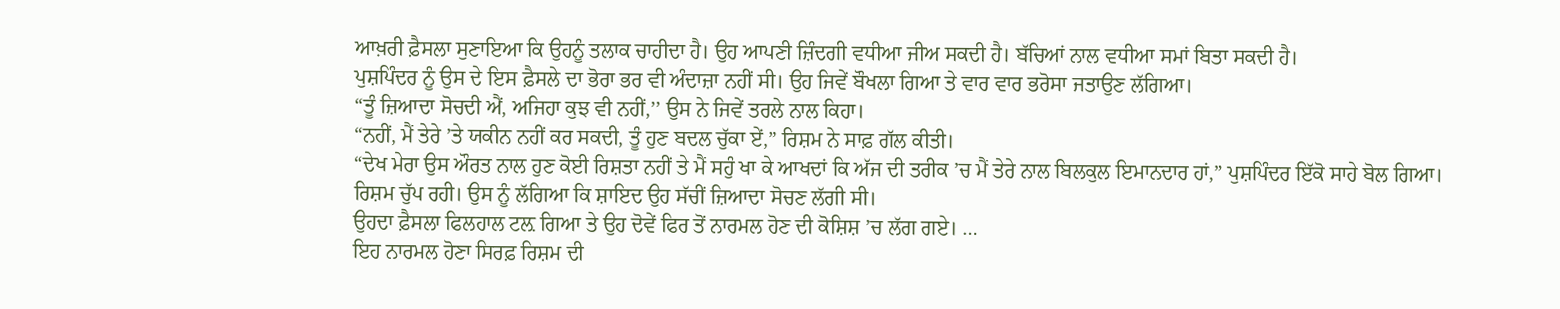ਆਖ਼ਰੀ ਫ਼ੈਸਲਾ ਸੁਣਾਇਆ ਕਿ ਉਹਨੂੰ ਤਲਾਕ ਚਾਹੀਦਾ ਹੈ। ਉਹ ਆਪਣੀ ਜ਼ਿੰਦਗੀ ਵਧੀਆ ਜੀਅ ਸਕਦੀ ਹੈ। ਬੱਚਿਆਂ ਨਾਲ ਵਧੀਆ ਸਮਾਂ ਬਿਤਾ ਸਕਦੀ ਹੈ।
ਪੁਸ਼ਪਿੰਦਰ ਨੂੰ ਉਸ ਦੇ ਇਸ ਫ਼ੈਸਲੇ ਦਾ ਭੋਰਾ ਭਰ ਵੀ ਅੰਦਾਜ਼ਾ ਨਹੀਂ ਸੀ। ਉਹ ਜਿਵੇਂ ਬੌਖਲਾ ਗਿਆ ਤੇ ਵਾਰ ਵਾਰ ਭਰੋਸਾ ਜਤਾਉਣ ਲੱਗਿਆ।
“ਤੂੰ ਜ਼ਿਆਦਾ ਸੋਚਦੀ ਐਂ, ਅਜਿਹਾ ਕੁਝ ਵੀ ਨਹੀਂ,’’ ਉਸ ਨੇ ਜਿਵੇਂ ਤਰਲੇ ਨਾਲ ਕਿਹਾ।
“ਨਹੀਂ, ਮੈਂ ਤੇਰੇ ’ਤੇ ਯਕੀਨ ਨਹੀਂ ਕਰ ਸਕਦੀ, ਤੂੰ ਹੁਣ ਬਦਲ ਚੁੱਕਾ ਏਂ,” ਰਿਸ਼ਮ ਨੇ ਸਾਫ਼ ਗੱਲ ਕੀਤੀ।
“ਦੇਖ ਮੇਰਾ ਉਸ ਔਰਤ ਨਾਲ ਹੁਣ ਕੋਈ ਰਿਸ਼ਤਾ ਨਹੀਂ ਤੇ ਮੈਂ ਸਹੁੰ ਖਾ ਕੇ ਆਖਦਾਂ ਕਿ ਅੱਜ ਦੀ ਤਰੀਕ ’ਚ ਮੈਂ ਤੇਰੇ ਨਾਲ ਬਿਲਕੁਲ ਇਮਾਨਦਾਰ ਹਾਂ,” ਪੁਸ਼ਪਿੰਦਰ ਇੱਕੋ ਸਾਹੇ ਬੋਲ ਗਿਆ।
ਰਿਸ਼ਮ ਚੁੱਪ ਰਹੀ। ਉਸ ਨੂੰ ਲੱਗਿਆ ਕਿ ਸ਼ਾਇਦ ਉਹ ਸੱਚੀਂ ਜ਼ਿਆਦਾ ਸੋਚਣ ਲੱਗੀ ਸੀ।
ਉਹਦਾ ਫ਼ੈਸਲਾ ਫਿਲਹਾਲ ਟਲ਼ ਗਿਆ ਤੇ ਉਹ ਦੋਵੇਂ ਫਿਰ ਤੋਂ ਨਾਰਮਲ ਹੋਣ ਦੀ ਕੋਸ਼ਿਸ਼ ’ਚ ਲੱਗ ਗਏ। …
ਇਹ ਨਾਰਮਲ ਹੋਣਾ ਸਿਰਫ਼ ਰਿਸ਼ਮ ਦੀ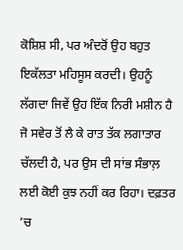ਕੋਸ਼ਿਸ਼ ਸੀ, ਪਰ ਅੰਦਰੋਂ ਉਹ ਬਹੁਤ ਇਕੱਲਤਾ ਮਹਿਸੂਸ ਕਰਦੀ। ਉਹਨੂੰ ਲੱਗਦਾ ਜਿਵੇਂ ਉਹ ਇੱਕ ਨਿਰੀ ਮਸ਼ੀਨ ਹੈ ਜੋ ਸਵੇਰ ਤੋਂ ਲੈ ਕੇ ਰਾਤ ਤੱਕ ਲਗਾਤਾਰ ਚੱਲਦੀ ਹੈ, ਪਰ ਉਸ ਦੀ ਸਾਂਭ ਸੰਭਾਲ਼ ਲਈ ਕੋਈ ਕੁਝ ਨਹੀਂ ਕਰ ਰਿਹਾ। ਦਫ਼ਤਰ ’ਚ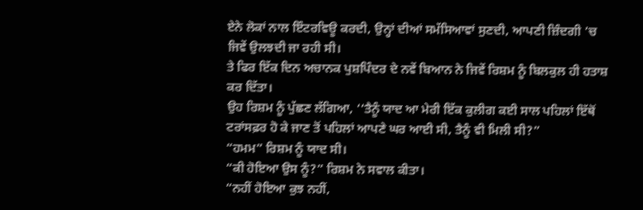ਏਨੇ ਲੋਕਾਂ ਨਾਲ ਇੰਟਰਵਿਊ ਕਰਦੀ, ਉਨ੍ਹਾਂ ਦੀਆਂ ਸਮੱਸਿਆਵਾਂ ਸੁਣਦੀ, ਆਪਣੀ ਜ਼ਿੰਦਗੀ ’ਚ ਜਿਵੇਂ ਉਲਝਦੀ ਜਾ ਰਹੀ ਸੀ।
ਤੇ ਫਿਰ ਇੱਕ ਦਿਨ ਅਚਾਨਕ ਪੁਸ਼ਪਿੰਦਰ ਦੇ ਨਵੇਂ ਬਿਆਨ ਨੇ ਜਿਵੇਂ ਰਿਸ਼ਮ ਨੂੰ ਬਿਲਕੁਲ ਹੀ ਹਤਾਸ਼ ਕਰ ਦਿੱਤਾ।
ਉਹ ਰਿਸ਼ਮ ਨੂੰ ਪੁੱਛਣ ਲੱਗਿਆ, ‘‘ਤੈਨੂੰ ਯਾਦ ਆ ਮੇਰੀ ਇੱਕ ਕੁਲੀਗ ਕਈ ਸਾਲ ਪਹਿਲਾਂ ਇੱਥੋਂ ਟਰਾਂਸਫ਼ਰ ਹੋ ਕੇ ਜਾਣ ਤੋਂ ਪਹਿਲਾਂ ਆਪਣੇ ਘਰ ਆਈ ਸੀ, ਤੈਨੂੰ ਵੀ ਮਿਲੀ ਸੀ?”
“ਹਮਮ” ਰਿਸ਼ਮ ਨੂੰ ਯਾਦ ਸੀ।
“ਕੀ ਹੋਇਆ ਉਸ ਨੂੰ?” ਰਿਸ਼ਮ ਨੇ ਸਵਾਲ ਕੀਤਾ।
“ਨਹੀਂ ਹੋਇਆ ਕੁਝ ਨਹੀਂ,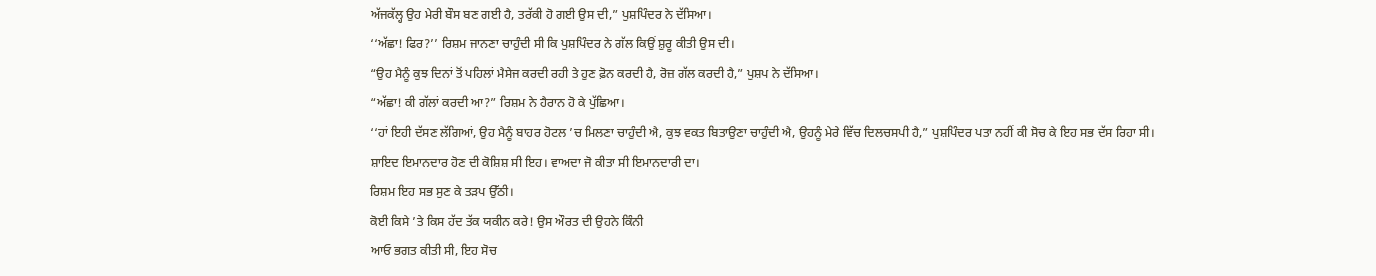ਅੱਜਕੱਲ੍ਹ ਉਹ ਮੇਰੀ ਬੌਸ ਬਣ ਗਈ ਹੈ, ਤਰੱਕੀ ਹੋ ਗਈ ਉਸ ਦੀ,” ਪੁਸ਼ਪਿੰਦਰ ਨੇ ਦੱਸਿਆ।
‘‘ਅੱਛਾ! ਫਿਰ?’’ ਰਿਸ਼ਮ ਜਾਨਣਾ ਚਾਹੁੰਦੀ ਸੀ ਕਿ ਪੁਸ਼ਪਿੰਦਰ ਨੇ ਗੱਲ ਕਿਉਂ ਸ਼ੁਰੂ ਕੀਤੀ ਉਸ ਦੀ।
“ਉਹ ਮੈਨੂੰ ਕੁਝ ਦਿਨਾਂ ਤੋਂ ਪਹਿਲਾਂ ਮੈਸੇਜ ਕਰਦੀ ਰਹੀ ਤੇ ਹੁਣ ਫ਼ੋਨ ਕਰਦੀ ਹੈ, ਰੋਜ਼ ਗੱਲ ਕਰਦੀ ਹੈ,” ਪੁਸ਼ਪ ਨੇ ਦੱਸਿਆ।
“ਅੱਛਾ! ਕੀ ਗੱਲਾਂ ਕਰਦੀ ਆ?” ਰਿਸ਼ਮ ਨੇ ਹੈਰਾਨ ਹੋ ਕੇ ਪੁੱਛਿਆ।
‘‘ਹਾਂ ਇਹੀ ਦੱਸਣ ਲੱਗਿਆਂ, ਉਹ ਮੈਨੂੰ ਬਾਹਰ ਹੋਟਲ ’ਚ ਮਿਲਣਾ ਚਾਹੁੰਦੀ ਐ, ਕੁਝ ਵਕਤ ਬਿਤਾਉਣਾ ਚਾਹੁੰਦੀ ਐ, ਉਹਨੂੰ ਮੇਰੇ ਵਿੱਚ ਦਿਲਚਸਪੀ ਹੈ,” ਪੁਸ਼ਪਿੰਦਰ ਪਤਾ ਨਹੀਂ ਕੀ ਸੋਚ ਕੇ ਇਹ ਸਭ ਦੱਸ ਰਿਹਾ ਸੀ।
ਸ਼ਾਇਦ ਇਮਾਨਦਾਰ ਹੋਣ ਦੀ ਕੋਸ਼ਿਸ਼ ਸੀ ਇਹ। ਵਾਅਦਾ ਜੋ ਕੀਤਾ ਸੀ ਇਮਾਨਦਾਰੀ ਦਾ।
ਰਿਸ਼ਮ ਇਹ ਸਭ ਸੁਣ ਕੇ ਤੜਪ ਉੱਠੀ।
ਕੋਈ ਕਿਸੇ ’ਤੇ ਕਿਸ ਹੱਦ ਤੱਕ ਯਕੀਨ ਕਰੇ! ਉਸ ਔਰਤ ਦੀ ਉਹਨੇ ਕਿੰਨੀ
ਆਓ ਭਗਤ ਕੀਤੀ ਸੀ, ਇਹ ਸੋਚ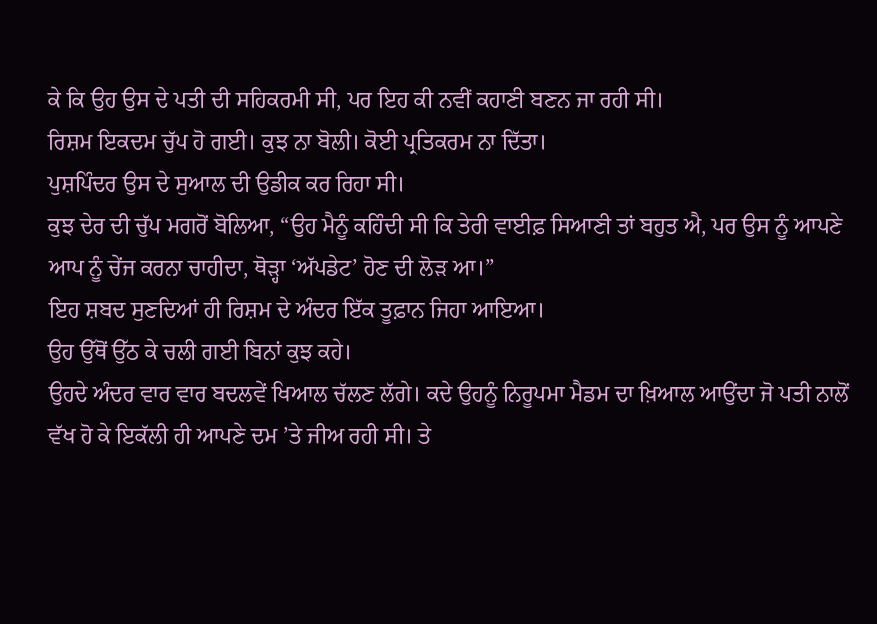ਕੇ ਕਿ ਉਹ ਉਸ ਦੇ ਪਤੀ ਦੀ ਸਹਿਕਰਮੀ ਸੀ, ਪਰ ਇਹ ਕੀ ਨਵੀਂ ਕਹਾਣੀ ਬਣਨ ਜਾ ਰਹੀ ਸੀ।
ਰਿਸ਼ਮ ਇਕਦਮ ਚੁੱਪ ਹੋ ਗਈ। ਕੁਝ ਨਾ ਬੋਲੀ। ਕੋਈ ਪ੍ਰਤਿਕਰਮ ਨਾ ਦਿੱਤਾ।
ਪੁਸ਼ਪਿੰਦਰ ਉਸ ਦੇ ਸੁਆਲ ਦੀ ਉਡੀਕ ਕਰ ਰਿਹਾ ਸੀ।
ਕੁਝ ਦੇਰ ਦੀ ਚੁੱਪ ਮਗਰੋਂ ਬੋਲਿਆ, “ਉਹ ਮੈਨੂੰ ਕਹਿੰਦੀ ਸੀ ਕਿ ਤੇਰੀ ਵਾਈਫ਼ ਸਿਆਣੀ ਤਾਂ ਬਹੁਤ ਐ, ਪਰ ਉਸ ਨੂੰ ਆਪਣੇ ਆਪ ਨੂੰ ਚੇਂਜ ਕਰਨਾ ਚਾਹੀਦਾ, ਥੋੜ੍ਹਾ ‘ਅੱਪਡੇਟ’ ਹੋਣ ਦੀ ਲੋੜ ਆ।”
ਇਹ ਸ਼ਬਦ ਸੁਣਦਿਆਂ ਹੀ ਰਿਸ਼ਮ ਦੇ ਅੰਦਰ ਇੱਕ ਤੂਫ਼ਾਨ ਜਿਹਾ ਆਇਆ।
ਉਹ ਉੱਥੋਂ ਉੱਠ ਕੇ ਚਲੀ ਗਈ ਬਿਨਾਂ ਕੁਝ ਕਹੇ।
ਉਹਦੇ ਅੰਦਰ ਵਾਰ ਵਾਰ ਬਦਲਵੇਂ ਖਿਆਲ ਚੱਲਣ ਲੱਗੇ। ਕਦੇ ਉਹਨੂੰ ਨਿਰੂਪਮਾ ਮੈਡਮ ਦਾ ਖ਼ਿਆਲ ਆਉਂਦਾ ਜੋ ਪਤੀ ਨਾਲੋਂ ਵੱਖ ਹੋ ਕੇ ਇਕੱਲੀ ਹੀ ਆਪਣੇ ਦਮ ’ਤੇ ਜੀਅ ਰਹੀ ਸੀ। ਤੇ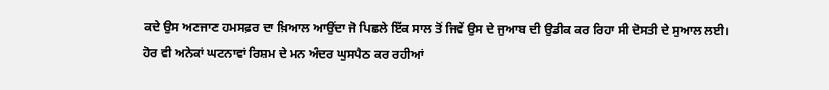ਕਦੇ ਉਸ ਅਣਜਾਣ ਹਮਸਫ਼ਰ ਦਾ ਖ਼ਿਆਲ ਆਉਂਦਾ ਜੋ ਪਿਛਲੇ ਇੱਕ ਸਾਲ ਤੋਂ ਜਿਵੇਂ ਉਸ ਦੇ ਜੁਆਬ ਦੀ ਉਡੀਕ ਕਰ ਰਿਹਾ ਸੀ ਦੋਸਤੀ ਦੇ ਸੁਆਲ ਲਈ।
ਹੋਰ ਵੀ ਅਨੇਕਾਂ ਘਟਨਾਵਾਂ ਰਿਸ਼ਮ ਦੇ ਮਨ ਅੰਦਰ ਘੁਸਪੈਠ ਕਰ ਰਹੀਆਂ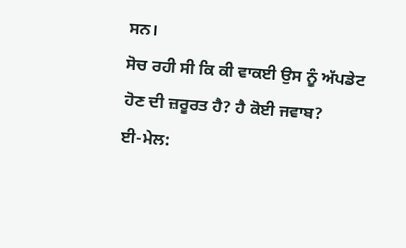ਸਨ।
ਸੋਚ ਰਹੀ ਸੀ ਕਿ ਕੀ ਵਾਕਈ ਉਸ ਨੂੰ ਅੱਪਡੇਟ ਹੋਣ ਦੀ ਜ਼ਰੂਰਤ ਹੈ? ਹੈ ਕੋਈ ਜਵਾਬ?
ਈ-ਮੇਲ: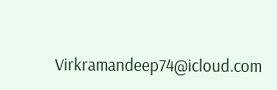Virkramandeep74@icloud.com